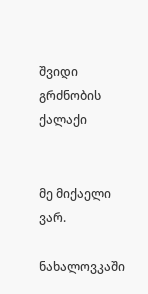შვიდი გრძნობის ქალაქი


მე მიქაელი ვარ.

ნახალოვკაში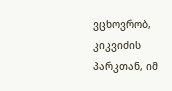ვცხოვრობ, კიკვიძის პარკთან, იმ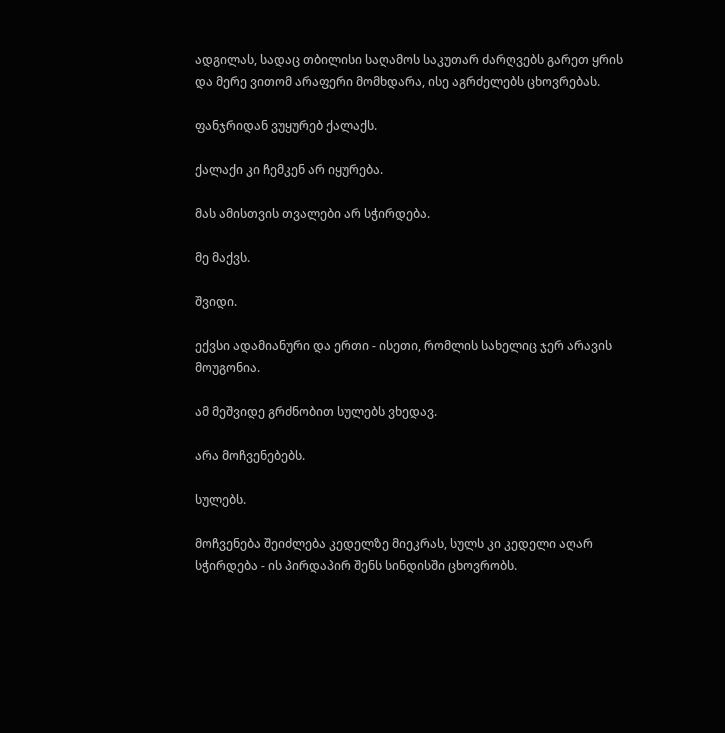ადგილას, სადაც თბილისი საღამოს საკუთარ ძარღვებს გარეთ ყრის და მერე ვითომ არაფერი მომხდარა, ისე აგრძელებს ცხოვრებას.

ფანჯრიდან ვუყურებ ქალაქს.

ქალაქი კი ჩემკენ არ იყურება.

მას ამისთვის თვალები არ სჭირდება.

მე მაქვს.

შვიდი.

ექვსი ადამიანური და ერთი - ისეთი, რომლის სახელიც ჯერ არავის მოუგონია.

ამ მეშვიდე გრძნობით სულებს ვხედავ.

არა მოჩვენებებს.

სულებს.

მოჩვენება შეიძლება კედელზე მიეკრას, სულს კი კედელი აღარ სჭირდება - ის პირდაპირ შენს სინდისში ცხოვრობს.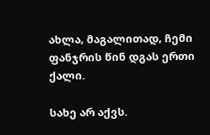ახლა, მაგალითად, ჩემი ფანჯრის წინ დგას ერთი ქალი.

სახე არ აქვს.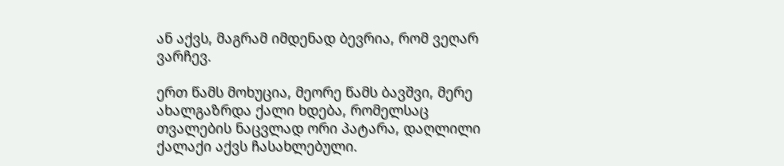ან აქვს, მაგრამ იმდენად ბევრია, რომ ვეღარ ვარჩევ.

ერთ წამს მოხუცია, მეორე წამს ბავშვი, მერე ახალგაზრდა ქალი ხდება, რომელსაც თვალების ნაცვლად ორი პატარა, დაღლილი ქალაქი აქვს ჩასახლებული.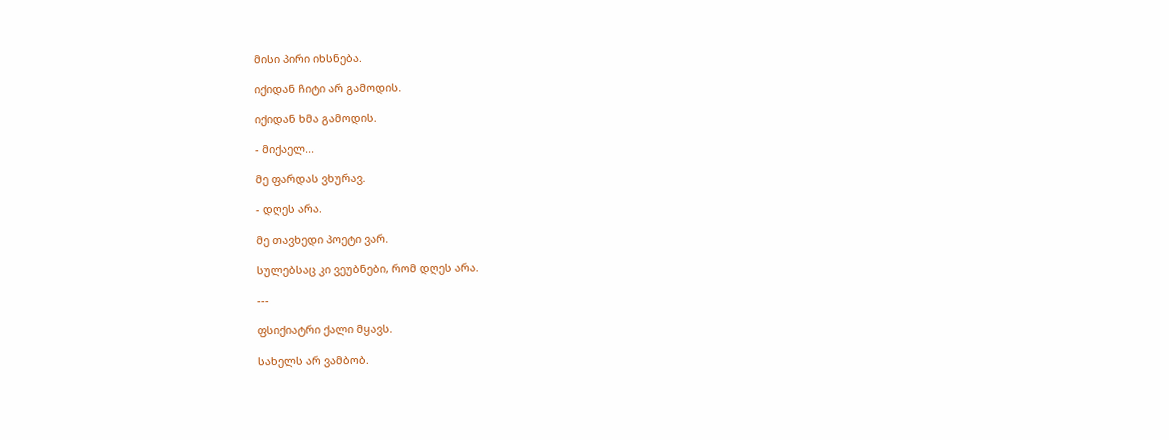მისი პირი იხსნება.

იქიდან ჩიტი არ გამოდის.

იქიდან ხმა გამოდის.

- მიქაელ...

მე ფარდას ვხურავ.

- დღეს არა.

მე თავხედი პოეტი ვარ.

სულებსაც კი ვეუბნები, რომ დღეს არა.

---

ფსიქიატრი ქალი მყავს.

სახელს არ ვამბობ.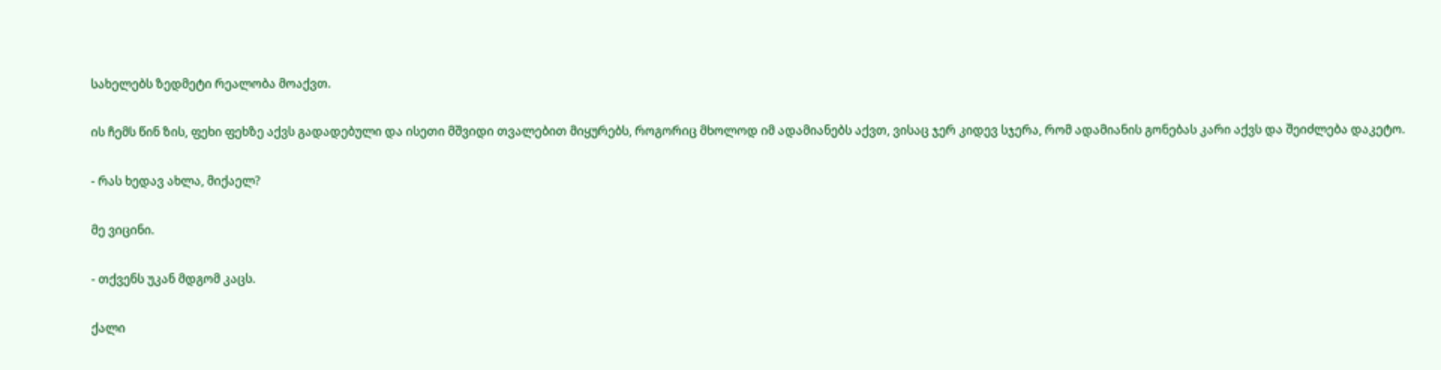სახელებს ზედმეტი რეალობა მოაქვთ.

ის ჩემს წინ ზის, ფეხი ფეხზე აქვს გადადებული და ისეთი მშვიდი თვალებით მიყურებს, როგორიც მხოლოდ იმ ადამიანებს აქვთ, ვისაც ჯერ კიდევ სჯერა, რომ ადამიანის გონებას კარი აქვს და შეიძლება დაკეტო.

- რას ხედავ ახლა, მიქაელ?

მე ვიცინი.

- თქვენს უკან მდგომ კაცს.

ქალი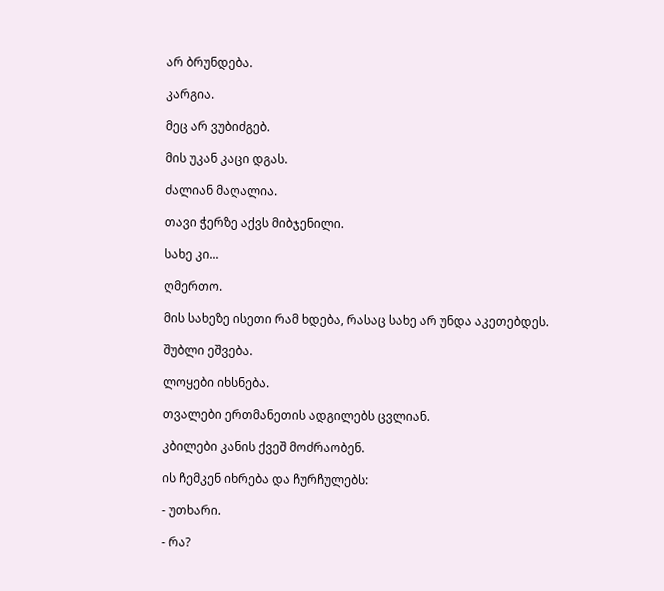არ ბრუნდება.

კარგია.

მეც არ ვუბიძგებ.

მის უკან კაცი დგას.

ძალიან მაღალია.

თავი ჭერზე აქვს მიბჯენილი.

სახე კი...

ღმერთო.

მის სახეზე ისეთი რამ ხდება, რასაც სახე არ უნდა აკეთებდეს.

შუბლი ეშვება.

ლოყები იხსნება.

თვალები ერთმანეთის ადგილებს ცვლიან.

კბილები კანის ქვეშ მოძრაობენ.

ის ჩემკენ იხრება და ჩურჩულებს:

- უთხარი.

- რა?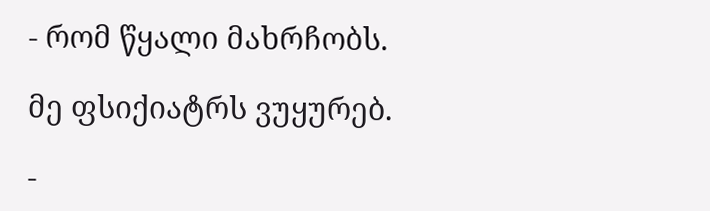- რომ წყალი მახრჩობს.

მე ფსიქიატრს ვუყურებ.

-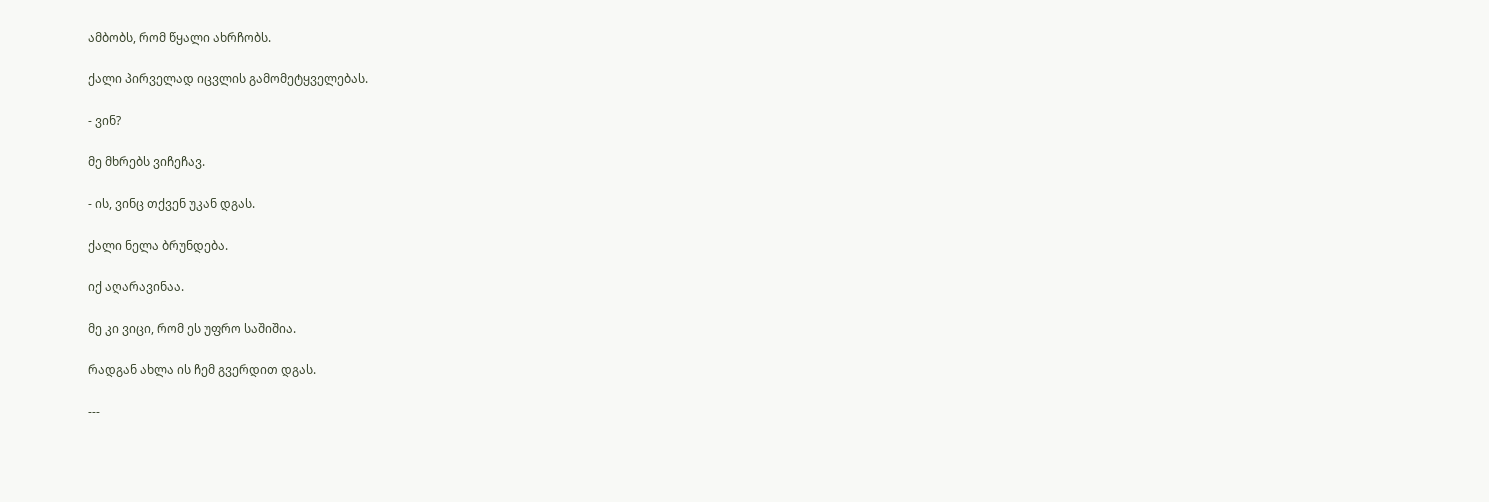ამბობს, რომ წყალი ახრჩობს.

ქალი პირველად იცვლის გამომეტყველებას.

- ვინ?

მე მხრებს ვიჩეჩავ.

- ის, ვინც თქვენ უკან დგას.

ქალი ნელა ბრუნდება.

იქ აღარავინაა.

მე კი ვიცი, რომ ეს უფრო საშიშია.

რადგან ახლა ის ჩემ გვერდით დგას.

---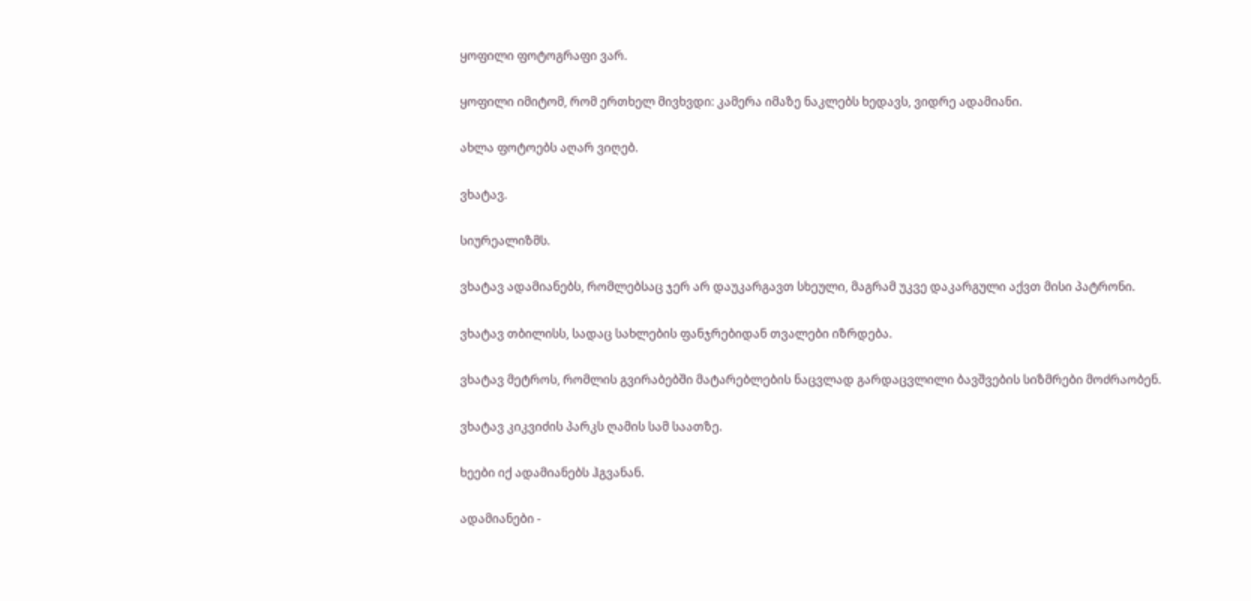ყოფილი ფოტოგრაფი ვარ.

ყოფილი იმიტომ, რომ ერთხელ მივხვდი: კამერა იმაზე ნაკლებს ხედავს, ვიდრე ადამიანი.

ახლა ფოტოებს აღარ ვიღებ.

ვხატავ.

სიურეალიზმს.

ვხატავ ადამიანებს, რომლებსაც ჯერ არ დაუკარგავთ სხეული, მაგრამ უკვე დაკარგული აქვთ მისი პატრონი.

ვხატავ თბილისს, სადაც სახლების ფანჯრებიდან თვალები იზრდება.

ვხატავ მეტროს, რომლის გვირაბებში მატარებლების ნაცვლად გარდაცვლილი ბავშვების სიზმრები მოძრაობენ.

ვხატავ კიკვიძის პარკს ღამის სამ საათზე.

ხეები იქ ადამიანებს ჰგვანან.

ადამიანები -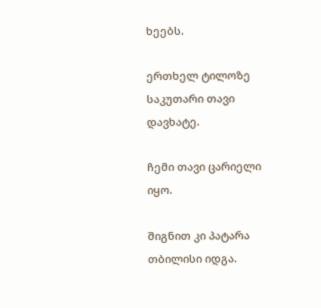ხეებს.

ერთხელ ტილოზე საკუთარი თავი დავხატე.

ჩემი თავი ცარიელი იყო.

შიგნით კი პატარა თბილისი იდგა.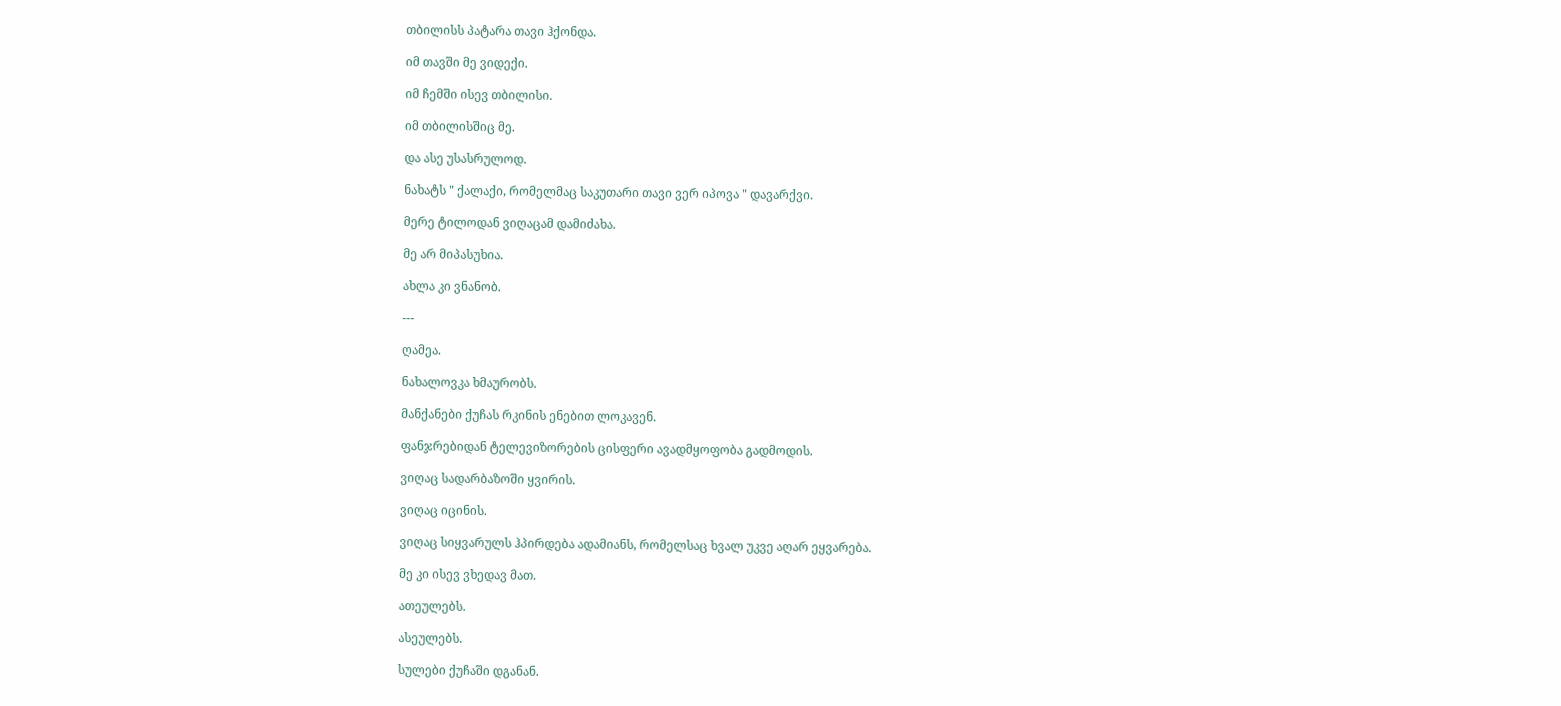თბილისს პატარა თავი ჰქონდა.

იმ თავში მე ვიდექი.

იმ ჩემში ისევ თბილისი.

იმ თბილისშიც მე.

და ასე უსასრულოდ.

ნახატს " ქალაქი, რომელმაც საკუთარი თავი ვერ იპოვა " დავარქვი.

მერე ტილოდან ვიღაცამ დამიძახა.

მე არ მიპასუხია.

ახლა კი ვნანობ.

---

ღამეა.

ნახალოვკა ხმაურობს.

მანქანები ქუჩას რკინის ენებით ლოკავენ.

ფანჯრებიდან ტელევიზორების ცისფერი ავადმყოფობა გადმოდის.

ვიღაც სადარბაზოში ყვირის.

ვიღაც იცინის.

ვიღაც სიყვარულს ჰპირდება ადამიანს, რომელსაც ხვალ უკვე აღარ ეყვარება.

მე კი ისევ ვხედავ მათ.

ათეულებს.

ასეულებს.

სულები ქუჩაში დგანან.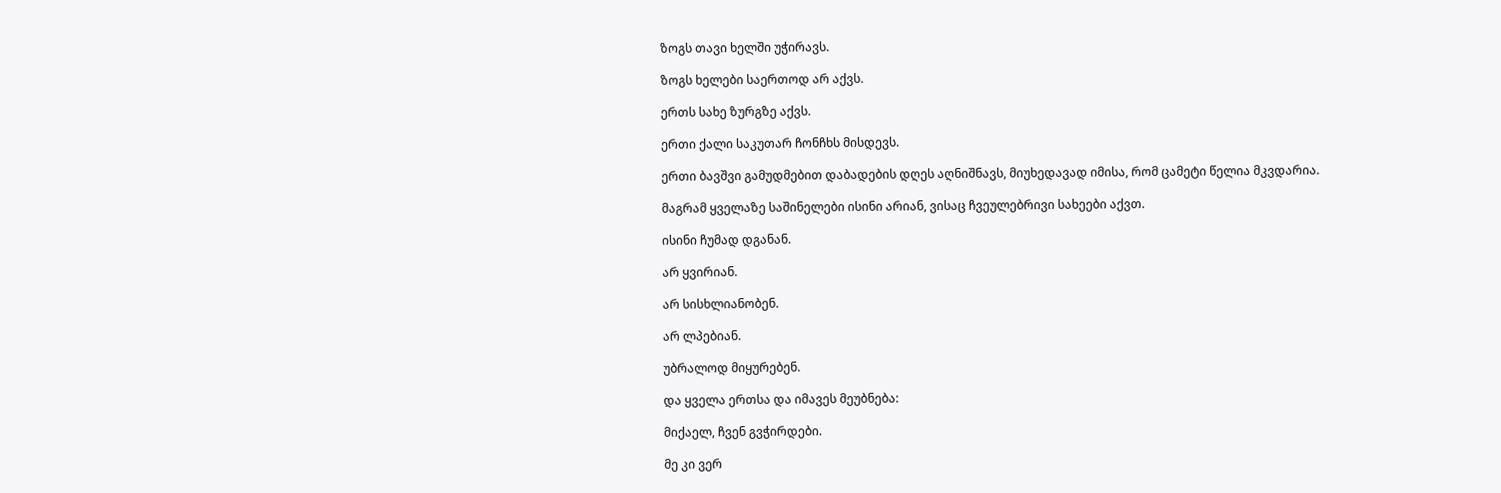ზოგს თავი ხელში უჭირავს.

ზოგს ხელები საერთოდ არ აქვს.

ერთს სახე ზურგზე აქვს.

ერთი ქალი საკუთარ ჩონჩხს მისდევს.

ერთი ბავშვი გამუდმებით დაბადების დღეს აღნიშნავს, მიუხედავად იმისა, რომ ცამეტი წელია მკვდარია.

მაგრამ ყველაზე საშინელები ისინი არიან, ვისაც ჩვეულებრივი სახეები აქვთ.

ისინი ჩუმად დგანან.

არ ყვირიან.

არ სისხლიანობენ.

არ ლპებიან.

უბრალოდ მიყურებენ.

და ყველა ერთსა და იმავეს მეუბნება:

მიქაელ, ჩვენ გვჭირდები.

მე კი ვერ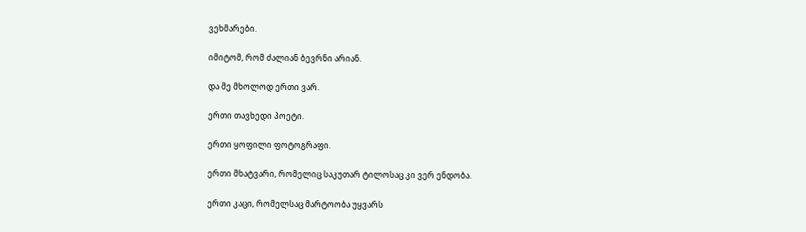ვეხმარები.

იმიტომ, რომ ძალიან ბევრნი არიან.

და მე მხოლოდ ერთი ვარ.

ერთი თავხედი პოეტი.

ერთი ყოფილი ფოტოგრაფი.

ერთი მხატვარი, რომელიც საკუთარ ტილოსაც კი ვერ ენდობა.

ერთი კაცი, რომელსაც მარტოობა უყვარს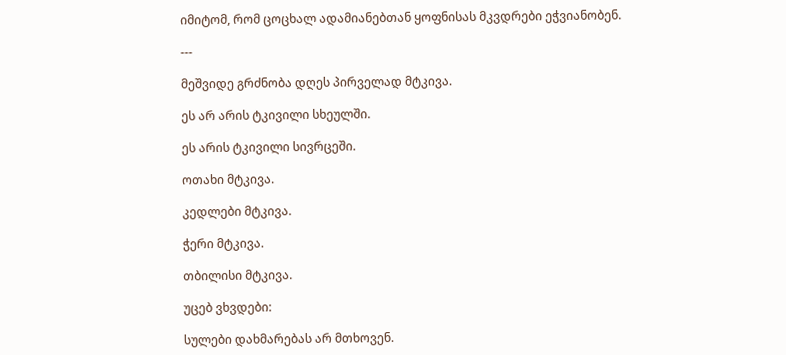იმიტომ, რომ ცოცხალ ადამიანებთან ყოფნისას მკვდრები ეჭვიანობენ.

---

მეშვიდე გრძნობა დღეს პირველად მტკივა.

ეს არ არის ტკივილი სხეულში.

ეს არის ტკივილი სივრცეში.

ოთახი მტკივა.

კედლები მტკივა.

ჭერი მტკივა.

თბილისი მტკივა.

უცებ ვხვდები:

სულები დახმარებას არ მთხოვენ.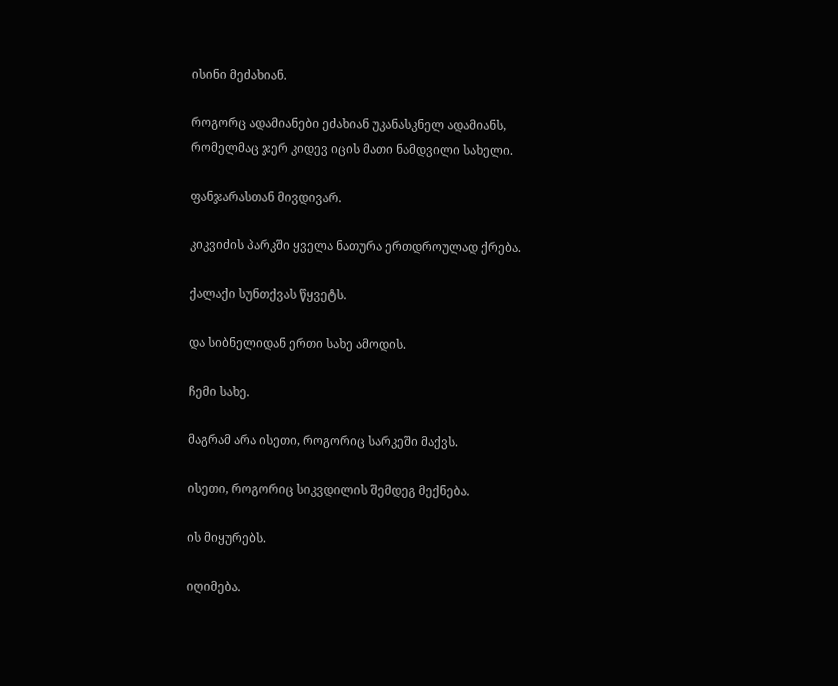ისინი მეძახიან.

როგორც ადამიანები ეძახიან უკანასკნელ ადამიანს, რომელმაც ჯერ კიდევ იცის მათი ნამდვილი სახელი.

ფანჯარასთან მივდივარ.

კიკვიძის პარკში ყველა ნათურა ერთდროულად ქრება.

ქალაქი სუნთქვას წყვეტს.

და სიბნელიდან ერთი სახე ამოდის.

ჩემი სახე.

მაგრამ არა ისეთი, როგორიც სარკეში მაქვს.

ისეთი, როგორიც სიკვდილის შემდეგ მექნება.

ის მიყურებს.

იღიმება.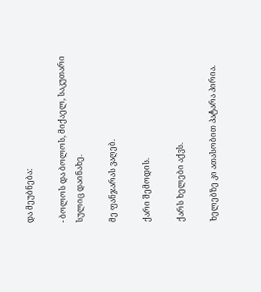და მეუბნება:

- ბოლოს და ბოლოს, მიქაელ, საკუთარი სულიც დაინახე.

მე ფანჯარას ვაღებ.

ქარი შემოდის.

ქარს ხელები აქვს.

ხელებზე კი ათასობით პატარა პირია.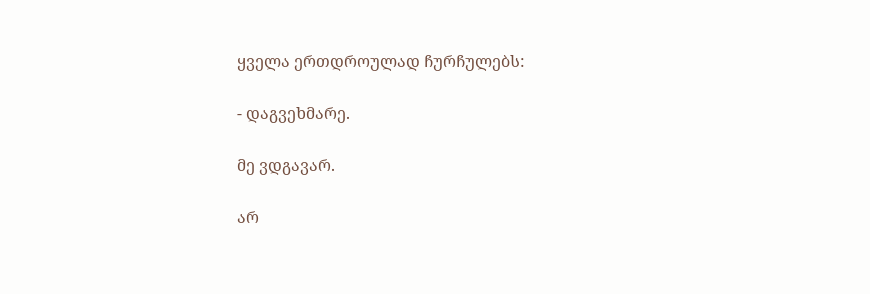ყველა ერთდროულად ჩურჩულებს:

- დაგვეხმარე.

მე ვდგავარ.

არ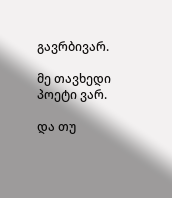გავრბივარ.

მე თავხედი პოეტი ვარ.

და თუ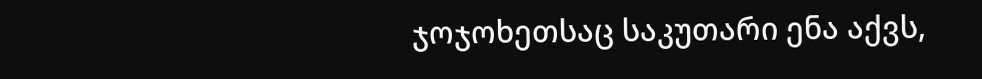ჯოჯოხეთსაც საკუთარი ენა აქვს,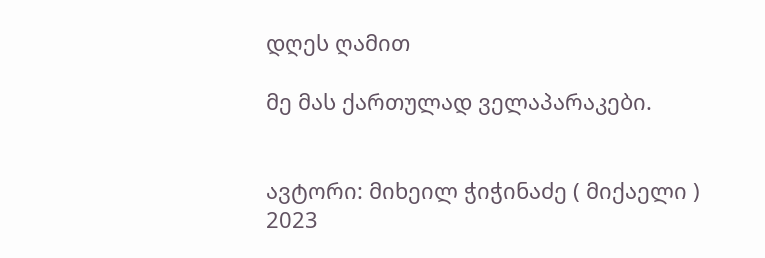დღეს ღამით

მე მას ქართულად ველაპარაკები.


ავტორი: მიხეილ ჭიჭინაძე ( მიქაელი )
2023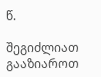წ.

შეგიძლიათ გააზიაროთ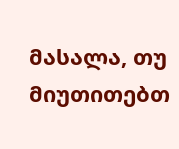მასალა, თუ მიუთითებთ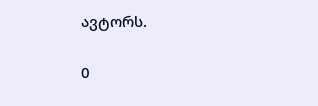ავტორს.

0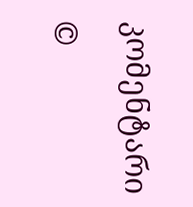კომენტარი

©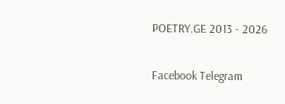POETRY.GE 2013 - 2026

Facebook Telegram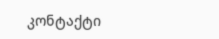კონტაქტი